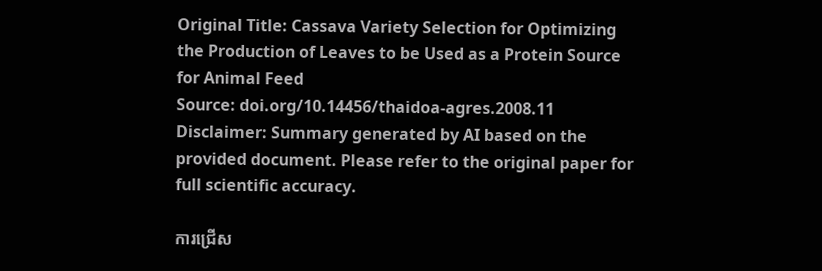Original Title: Cassava Variety Selection for Optimizing the Production of Leaves to be Used as a Protein Source for Animal Feed
Source: doi.org/10.14456/thaidoa-agres.2008.11
Disclaimer: Summary generated by AI based on the provided document. Please refer to the original paper for full scientific accuracy.

ការជ្រើស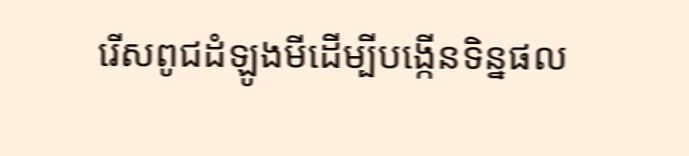រើសពូជដំឡូងមីដើម្បីបង្កើនទិន្នផល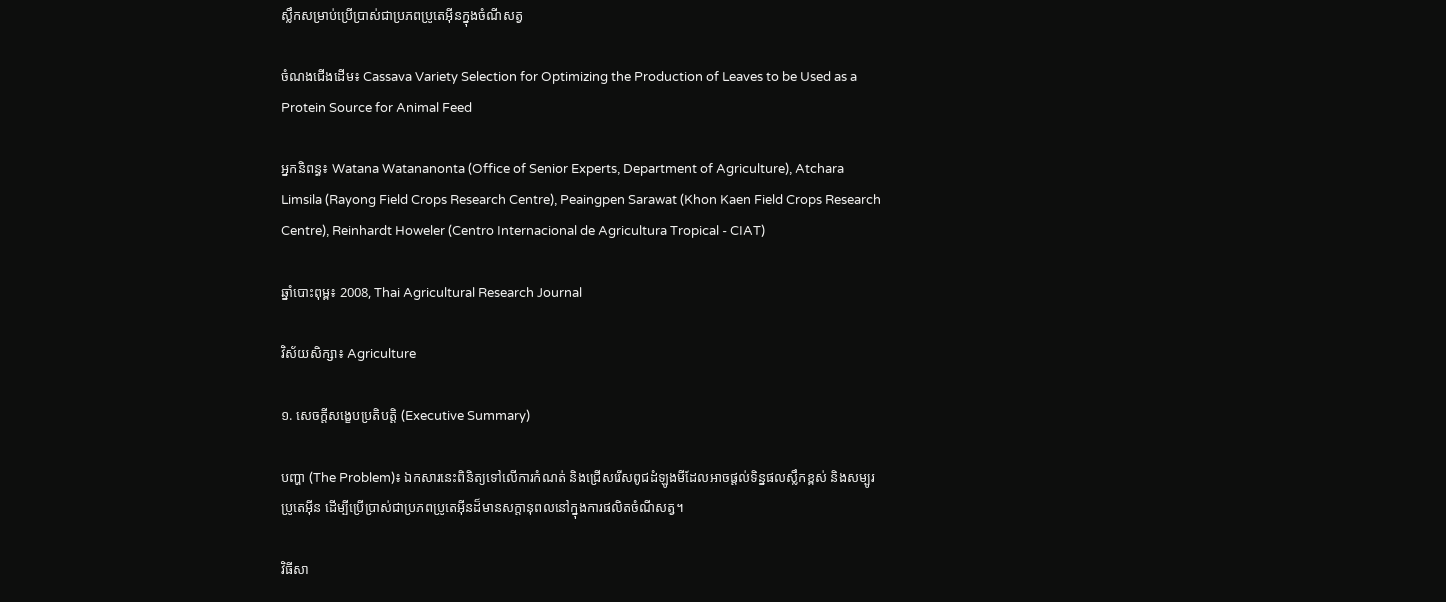ស្លឹកសម្រាប់ប្រើប្រាស់ជាប្រភពប្រូតេអ៊ីនក្នុងចំណីសត្វ

ចំណងជើងដើម៖ Cassava Variety Selection for Optimizing the Production of Leaves to be Used as a Protein Source for Animal Feed

អ្នកនិពន្ធ៖ Watana Watananonta (Office of Senior Experts, Department of Agriculture), Atchara Limsila (Rayong Field Crops Research Centre), Peaingpen Sarawat (Khon Kaen Field Crops Research Centre), Reinhardt Howeler (Centro Internacional de Agricultura Tropical - CIAT)

ឆ្នាំបោះពុម្ព៖ 2008, Thai Agricultural Research Journal

វិស័យសិក្សា៖ Agriculture

១. សេចក្តីសង្ខេបប្រតិបត្តិ (Executive Summary)

បញ្ហា (The Problem)៖ ឯកសារនេះពិនិត្យទៅលើការកំណត់ និងជ្រើសរើសពូជដំឡូងមីដែលអាចផ្តល់ទិន្នផលស្លឹកខ្ពស់ និងសម្បូរប្រូតេអ៊ីន ដើម្បីប្រើប្រាស់ជាប្រភពប្រូតេអ៊ីនដ៏មានសក្តានុពលនៅក្នុងការផលិតចំណីសត្វ។

វិធីសា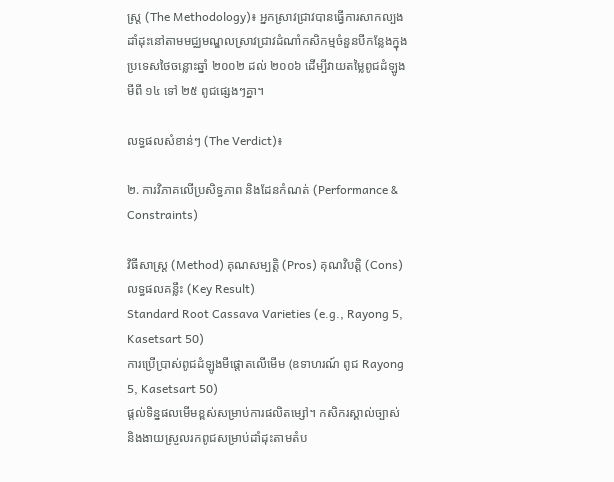ស្ត្រ (The Methodology)៖ អ្នកស្រាវជ្រាវបានធ្វើការសាកល្បងដាំដុះនៅតាមមជ្ឈមណ្ឌលស្រាវជ្រាវដំណាំកសិកម្មចំនួនបីកន្លែងក្នុងប្រទេសថៃចន្លោះឆ្នាំ ២០០២ ដល់ ២០០៦ ដើម្បីវាយតម្លៃពូជដំឡូងមីពី ១៤ ទៅ ២៥ ពូជផ្សេងៗគ្នា។

លទ្ធផលសំខាន់ៗ (The Verdict)៖

២. ការវិភាគលើប្រសិទ្ធភាព និងដែនកំណត់ (Performance & Constraints)

វិធីសាស្ត្រ (Method) គុណសម្បត្តិ (Pros) គុណវិបត្តិ (Cons) លទ្ធផលគន្លឹះ (Key Result)
Standard Root Cassava Varieties (e.g., Rayong 5, Kasetsart 50)
ការប្រើប្រាស់ពូជដំឡូងមីផ្តោតលើមើម (ឧទាហរណ៍ ពូជ Rayong 5, Kasetsart 50)
ផ្តល់ទិន្នផលមើមខ្ពស់សម្រាប់ការផលិតម្សៅ។ កសិករស្គាល់ច្បាស់ និងងាយស្រួលរកពូជសម្រាប់ដាំដុះតាមតំប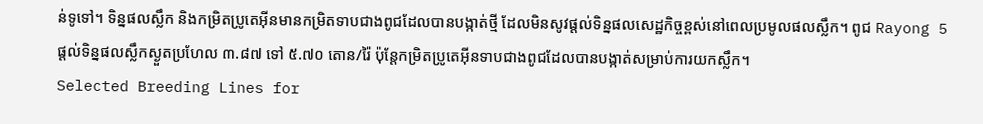ន់ទូទៅ។ ទិន្នផលស្លឹក និងកម្រិតប្រូតេអ៊ីនមានកម្រិតទាបជាងពូជដែលបានបង្កាត់ថ្មី ដែលមិនសូវផ្តល់ទិន្នផលសេដ្ឋកិច្ចខ្ពស់នៅពេលប្រមូលផលស្លឹក។ ពូជ Rayong 5 ផ្តល់ទិន្នផលស្លឹកស្ងួតប្រហែល ៣.៨៧ ទៅ ៥.៧០ តោន/រ៉ៃ ប៉ុន្តែកម្រិតប្រូតេអ៊ីនទាបជាងពូជដែលបានបង្កាត់សម្រាប់ការយកស្លឹក។
Selected Breeding Lines for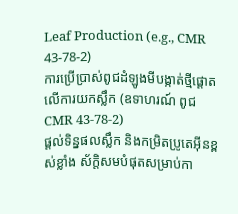Leaf Production (e.g., CMR 43-78-2)
ការប្រើប្រាស់ពូជដំឡូងមីបង្កាត់ថ្មីផ្តោតលើការយកស្លឹក (ឧទាហរណ៍ ពូជ CMR 43-78-2)
ផ្តល់ទិន្នផលស្លឹក និងកម្រិតប្រូតេអ៊ីនខ្ពស់ខ្លាំង ស័ក្តិសមបំផុតសម្រាប់កា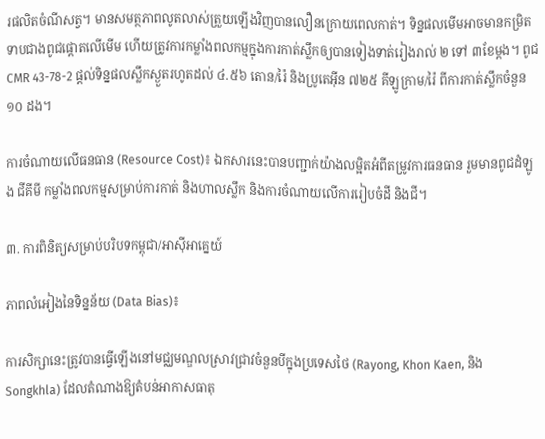រផលិតចំណីសត្វ។ មានសមត្ថភាពលូតលាស់ត្រួយឡើងវិញបានលឿនក្រោយពេលកាត់។ ទិន្នផលមើមអាចមានកម្រិតទាបជាងពូជផ្តោតលើមើម ហើយត្រូវការកម្លាំងពលកម្មក្នុងការកាត់ស្លឹកឲ្យបានទៀងទាត់រៀងរាល់ ២ ទៅ ៣ខែម្តង។ ពូជ CMR 43-78-2 ផ្តល់ទិន្នផលស្លឹកស្ងួតរហូតដល់ ៤.៥៦ តោន/រ៉ៃ និងប្រូតេអ៊ីន ៧២៥ គីឡូក្រាម/រ៉ៃ ពីការកាត់ស្លឹកចំនួន ១០ ដង។

ការចំណាយលើធនធាន (Resource Cost)៖ ឯកសារនេះបានបញ្ជាក់យ៉ាងលម្អិតអំពីតម្រូវការធនធាន រួមមានពូជដំឡូង ជីគីមី កម្លាំងពលកម្មសម្រាប់ការកាត់ និងហាលស្លឹក និងការចំណាយលើការរៀបចំដី និងជី។

៣. ការពិនិត្យសម្រាប់បរិបទកម្ពុជា/អាស៊ីអាគ្នេយ៍

ភាពលំអៀងនៃទិន្នន័យ (Data Bias)៖

ការសិក្សានេះត្រូវបានធ្វើឡើងនៅមជ្ឈមណ្ឌលស្រាវជ្រាវចំនួនបីក្នុងប្រទេសថៃ (Rayong, Khon Kaen, និង Songkhla) ដែលតំណាងឱ្យតំបន់អាកាសធាតុ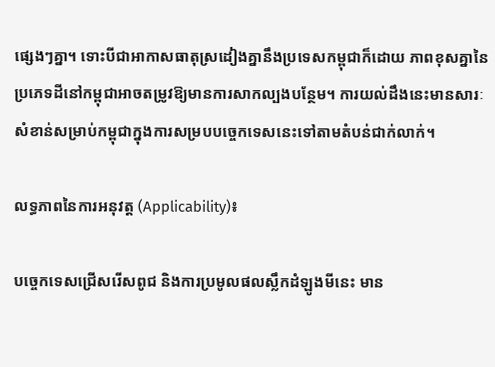ផ្សេងៗគ្នា។ ទោះបីជាអាកាសធាតុស្រដៀងគ្នានឹងប្រទេសកម្ពុជាក៏ដោយ ភាពខុសគ្នានៃប្រភេទដីនៅកម្ពុជាអាចតម្រូវឱ្យមានការសាកល្បងបន្ថែម។ ការយល់ដឹងនេះមានសារៈសំខាន់សម្រាប់កម្ពុជាក្នុងការសម្របបច្ចេកទេសនេះទៅតាមតំបន់ជាក់លាក់។

លទ្ធភាពនៃការអនុវត្ត (Applicability)៖

បច្ចេកទេសជ្រើសរើសពូជ និងការប្រមូលផលស្លឹកដំឡូងមីនេះ មាន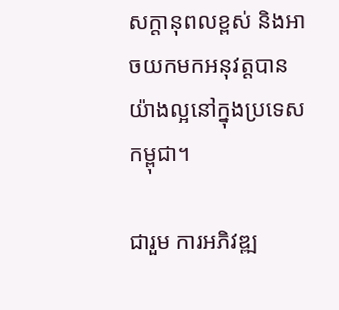សក្តានុពលខ្ពស់ និងអាចយកមកអនុវត្តបានយ៉ាងល្អនៅក្នុងប្រទេសកម្ពុជា។

ជារួម ការអភិវឌ្ឍ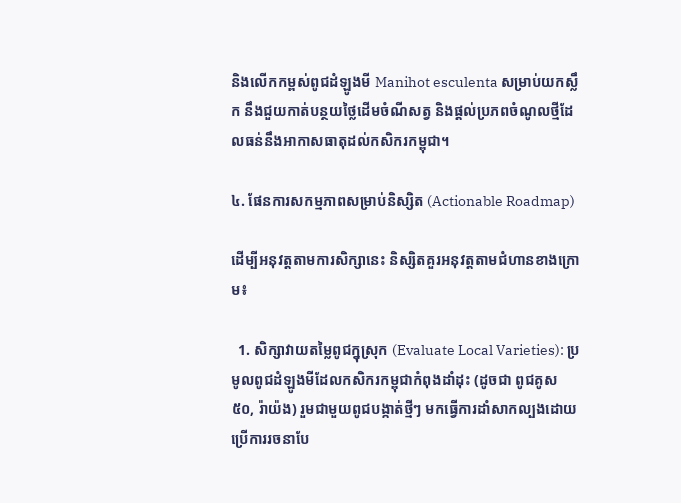និងលើកកម្ពស់ពូជដំឡូងមី Manihot esculenta សម្រាប់យកស្លឹក នឹងជួយកាត់បន្ថយថ្លៃដើមចំណីសត្វ និងផ្តល់ប្រភពចំណូលថ្មីដែលធន់នឹងអាកាសធាតុដល់កសិករកម្ពុជា។

៤. ផែនការសកម្មភាពសម្រាប់និស្សិត (Actionable Roadmap)

ដើម្បីអនុវត្តតាមការសិក្សានេះ និស្សិតគួរអនុវត្តតាមជំហានខាងក្រោម៖

  1. សិក្សាវាយតម្លៃពូជក្នុស្រុក (Evaluate Local Varieties): ប្រមូលពូជដំឡូងមីដែលកសិករកម្ពុជាកំពុងដាំដុះ (ដូចជា ពូជគូស ៥០, រ៉ាយ៉ង) រួមជាមួយពូជបង្កាត់ថ្មីៗ មកធ្វើការដាំសាកល្បងដោយប្រើការរចនាបែ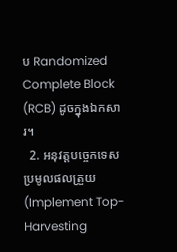ប Randomized Complete Block (RCB) ដូចក្នុងឯកសារ។
  2. អនុវត្តបច្ចេកទេសប្រមូលផលត្រួយ (Implement Top-Harvesting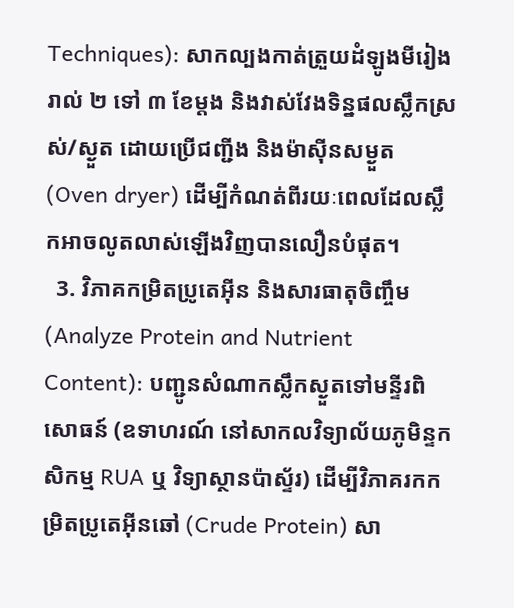Techniques): សាកល្បងកាត់ត្រួយដំឡូងមីរៀងរាល់ ២ ទៅ ៣ ខែម្តង និងវាស់វែងទិន្នផលស្លឹកស្រស់/ស្ងួត ដោយប្រើជញ្ជីង និងម៉ាស៊ីនសម្ងួត (Oven dryer) ដើម្បីកំណត់ពីរយៈពេលដែលស្លឹកអាចលូតលាស់ឡើងវិញបានលឿនបំផុត។
  3. វិភាគកម្រិតប្រូតេអ៊ីន និងសារធាតុចិញ្ចឹម (Analyze Protein and Nutrient Content): បញ្ជូនសំណាកស្លឹកស្ងួតទៅមន្ទីរពិសោធន៍ (ឧទាហរណ៍ នៅសាកលវិទ្យាល័យភូមិន្ទកសិកម្ម RUA ឬ វិទ្យាស្ថានប៉ាស្ទ័រ) ដើម្បីវិភាគរកកម្រិតប្រូតេអ៊ីនឆៅ (Crude Protein) សា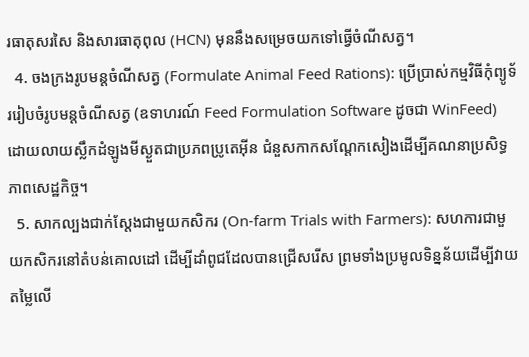រធាតុសរសៃ និងសារធាតុពុល (HCN) មុននឹងសម្រេចយកទៅធ្វើចំណីសត្វ។
  4. ចងក្រងរូបមន្តចំណីសត្វ (Formulate Animal Feed Rations): ប្រើប្រាស់កម្មវិធីកុំព្យូទ័ររៀបចំរូបមន្តចំណីសត្វ (ឧទាហរណ៍ Feed Formulation Software ដូចជា WinFeed) ដោយលាយស្លឹកដំឡូងមីស្ងួតជាប្រភពប្រូតេអ៊ីន ជំនួសកាកសណ្តែកសៀងដើម្បីគណនាប្រសិទ្ធភាពសេដ្ឋកិច្ច។
  5. សាកល្បងជាក់ស្តែងជាមួយកសិករ (On-farm Trials with Farmers): សហការជាមួយកសិករនៅតំបន់គោលដៅ ដើម្បីដាំពូជដែលបានជ្រើសរើស ព្រមទាំងប្រមូលទិន្នន័យដើម្បីវាយតម្លៃលើ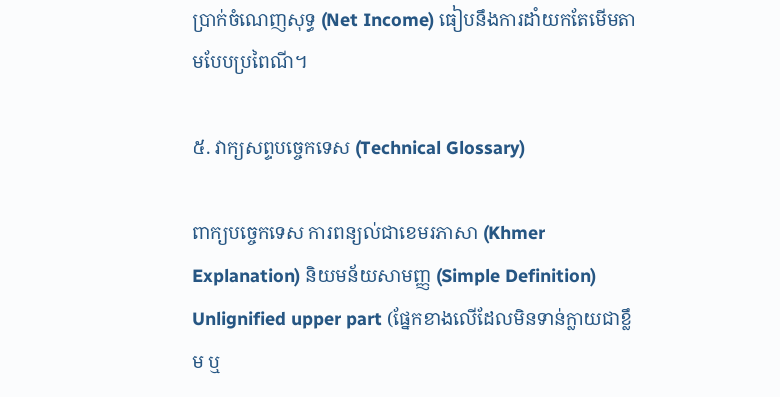ប្រាក់ចំណេញសុទ្ធ (Net Income) ធៀបនឹងការដាំយកតែមើមតាមបែបប្រពៃណី។

៥. វាក្យសព្ទបច្ចេកទេស (Technical Glossary)

ពាក្យបច្ចេកទេស ការពន្យល់ជាខេមរភាសា (Khmer Explanation) និយមន័យសាមញ្ញ (Simple Definition)
Unlignified upper part (ផ្នែកខាងលើដែលមិនទាន់ក្លាយជាខ្លឹម ឬ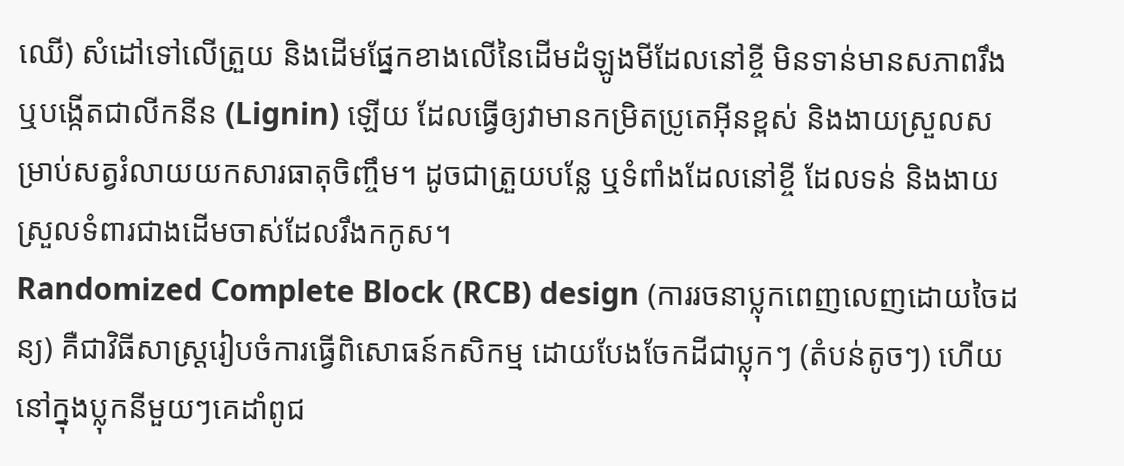ឈើ) សំដៅទៅលើត្រួយ និងដើមផ្នែកខាងលើនៃដើមដំឡូងមីដែលនៅខ្ចី មិនទាន់មានសភាពរឹង ឬបង្កើតជាលីកនីន (Lignin) ឡើយ ដែលធ្វើឲ្យវាមានកម្រិតប្រូតេអ៊ីនខ្ពស់ និងងាយស្រួលសម្រាប់សត្វរំលាយយកសារធាតុចិញ្ចឹម។ ដូចជាត្រួយបន្លែ ឬទំពាំងដែលនៅខ្ចី ដែលទន់ និងងាយស្រួលទំពារជាងដើមចាស់ដែលរឹងកកូស។
Randomized Complete Block (RCB) design (ការរចនាប្លុកពេញលេញដោយចៃដន្យ) គឺជាវិធីសាស្ត្ររៀបចំការធ្វើពិសោធន៍កសិកម្ម ដោយបែងចែកដីជាប្លុកៗ (តំបន់តូចៗ) ហើយនៅក្នុងប្លុកនីមួយៗគេដាំពូជ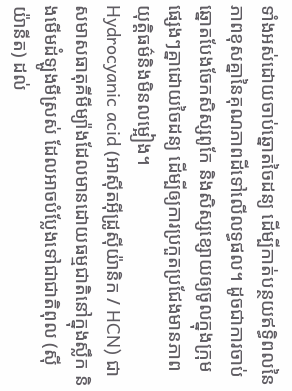ទាំងអស់ដោយចាប់ឆ្នោតចៃដន្យ ដើម្បីកាត់បន្ថយឥទ្ធិពលនៃភាពខុសគ្នានៃគុណភាពដីទៅលើលទ្ធផល។ ដូចជាការចាប់ឆ្នោតបែងចែកសិស្សពូកែ និងសិស្សខ្សោយឲ្យចូលក្នុងក្រុមផ្សេងៗគ្នាដោយចៃដន្យ ដើម្បីឲ្យការប្រកួតប្រជែងមានភាពយុត្តិធម៌និងមិនលម្អៀង។
Hydrocyanic acid (អាស៊ីតអ៊ីដ្រូស៊ីយ៉ានិក / HCN) ជាសមាសធាតុគីមីម្យ៉ាងដែលមានដោយធម្មជាតិនៅក្នុងស្លឹក និងមើមដំឡូងមីស្រស់ ដែលអាចបំប្លែងទៅជាជាតិពុល (ស៊ីយ៉ានីត) ដល់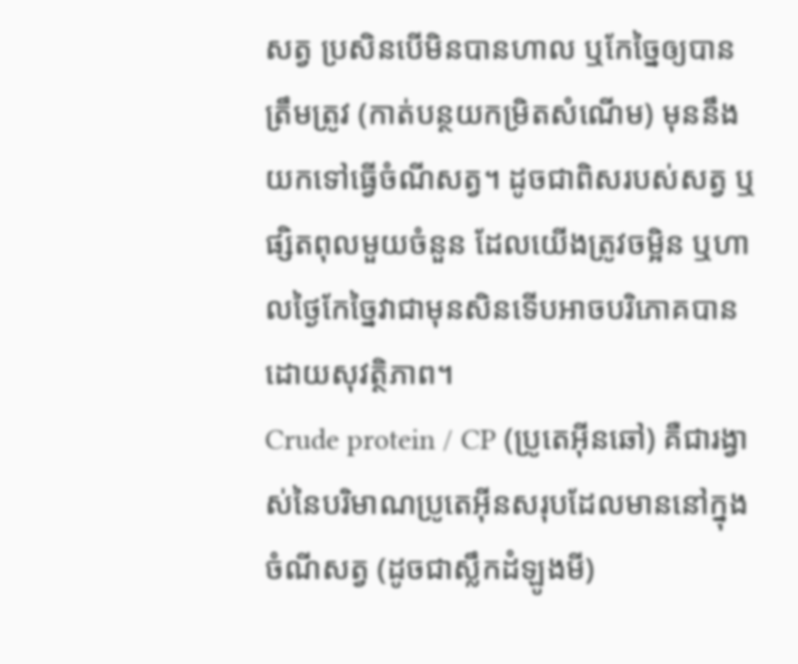សត្វ ប្រសិនបើមិនបានហាល ឬកែច្នៃឲ្យបានត្រឹមត្រូវ (កាត់បន្ថយកម្រិតសំណើម) មុននឹងយកទៅធ្វើចំណីសត្វ។ ដូចជាពិសរបស់សត្វ ឬផ្សិតពុលមួយចំនួន ដែលយើងត្រូវចម្អិន ឬហាលថ្ងៃកែច្នៃវាជាមុនសិនទើបអាចបរិភោគបានដោយសុវត្ថិភាព។
Crude protein / CP (ប្រូតេអ៊ីនឆៅ) គឺជារង្វាស់នៃបរិមាណប្រូតេអ៊ីនសរុបដែលមាននៅក្នុងចំណីសត្វ (ដូចជាស្លឹកដំឡូងមី)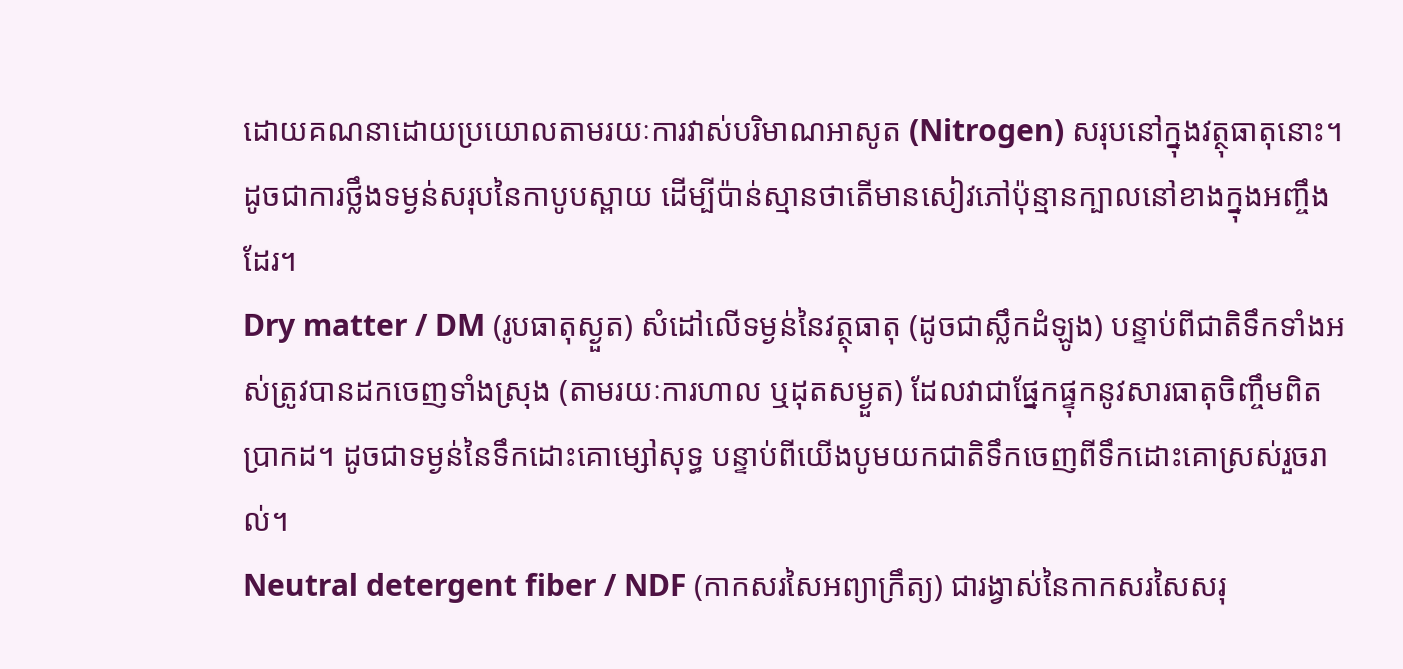ដោយគណនាដោយប្រយោលតាមរយៈការវាស់បរិមាណអាសូត (Nitrogen) សរុបនៅក្នុងវត្ថុធាតុនោះ។ ដូចជាការថ្លឹងទម្ងន់សរុបនៃកាបូបស្ពាយ ដើម្បីប៉ាន់ស្មានថាតើមានសៀវភៅប៉ុន្មានក្បាលនៅខាងក្នុងអញ្ចឹងដែរ។
Dry matter / DM (រូបធាតុស្ងួត) សំដៅលើទម្ងន់នៃវត្ថុធាតុ (ដូចជាស្លឹកដំឡូង) បន្ទាប់ពីជាតិទឹកទាំងអស់ត្រូវបានដកចេញទាំងស្រុង (តាមរយៈការហាល ឬដុតសម្ងួត) ដែលវាជាផ្នែកផ្ទុកនូវសារធាតុចិញ្ចឹមពិតប្រាកដ។ ដូចជាទម្ងន់នៃទឹកដោះគោម្សៅសុទ្ធ បន្ទាប់ពីយើងបូមយកជាតិទឹកចេញពីទឹកដោះគោស្រស់រួចរាល់។
Neutral detergent fiber / NDF (កាកសរសៃអព្យាក្រឹត្យ) ជារង្វាស់នៃកាកសរសៃសរុ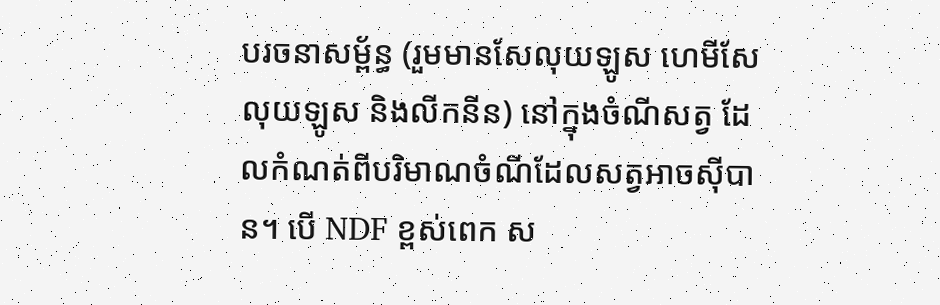បរចនាសម្ព័ន្ធ (រួមមានសែលុយឡូស ហេមីសែលុយឡូស និងលីកនីន) នៅក្នុងចំណីសត្វ ដែលកំណត់ពីបរិមាណចំណីដែលសត្វអាចស៊ីបាន។ បើ NDF ខ្ពស់ពេក ស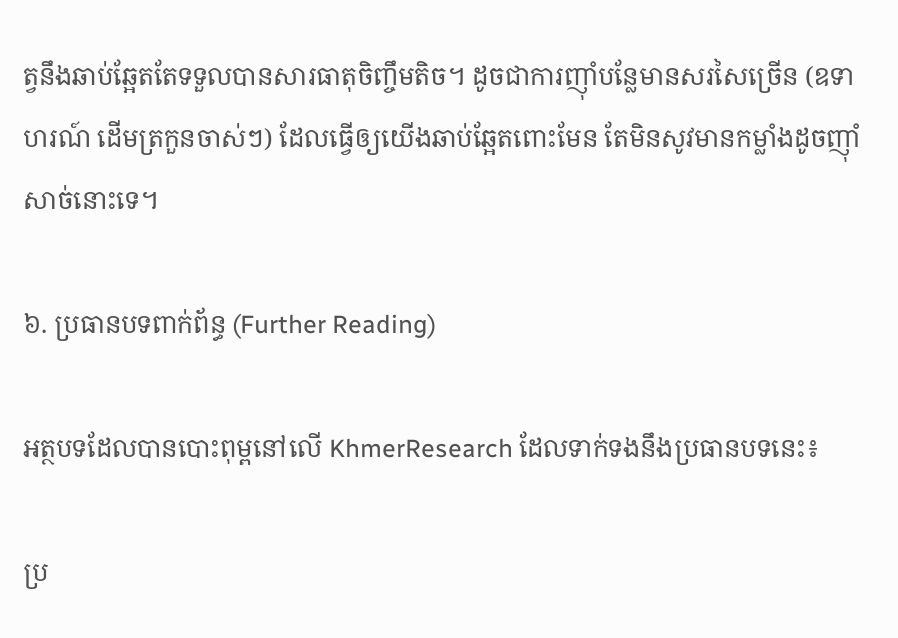ត្វនឹងឆាប់ឆ្អែតតែទទួលបានសារធាតុចិញ្ចឹមតិច។ ដូចជាការញ៉ាំបន្លែមានសរសៃច្រើន (ឧទាហរណ៍ ដើមត្រកួនចាស់ៗ) ដែលធ្វើឲ្យយើងឆាប់ឆ្អែតពោះមែន តែមិនសូវមានកម្លាំងដូចញ៉ាំសាច់នោះទេ។

៦. ប្រធានបទពាក់ព័ន្ធ (Further Reading)

អត្ថបទដែលបានបោះពុម្ពនៅលើ KhmerResearch ដែលទាក់ទងនឹងប្រធានបទនេះ៖

ប្រ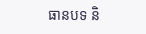ធានបទ និ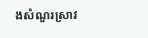ងសំណួរស្រាវ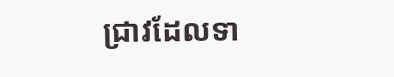ជ្រាវដែលទា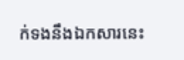ក់ទងនឹងឯកសារនេះ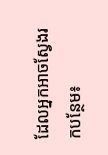ដែលអ្នកអាចស្វែងរកបន្ថែម៖